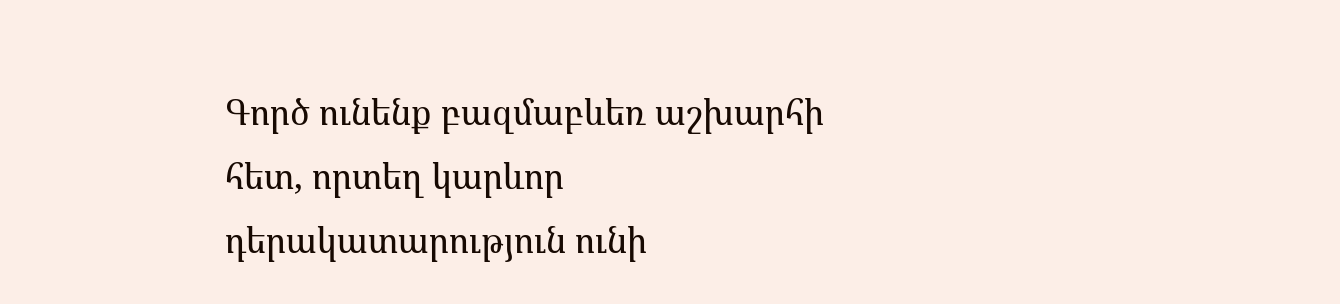Գործ ունենք բազմաբևեռ աշխարհի հետ, որտեղ կարևոր դերակատարություն ունի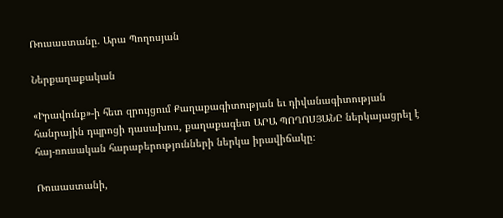Ռուսաստանը. Արա Պողոսյան

Ներքաղաքական

«Իրավունք»-ի հետ զրույցում Քաղաքագիտության եւ դիվանագիտության հանրային դպրոցի դասախոս, քաղաքագետ ԱՐԱ ՊՈՂՈՍՅԱՆԸ ներկայացրել է հայ-ռուսական հարաբերությունների ներկա իրավիճակը։

Ռուսաստանի,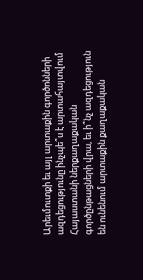Արեւմուտքի եւ այլ արտաքին գործոնների ազդեցությունը ինչպե՞ս է արտահայտվում Հայաստանի ներքաղաքական գործընթացների վրա, եւ ի՞նչ ազդեցություն են ունենում արտաքին քաղաքական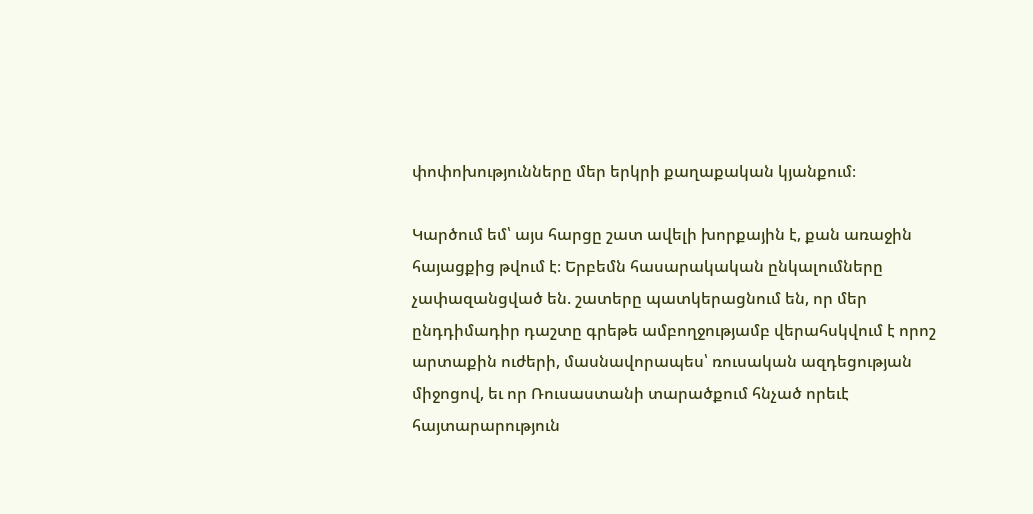փոփոխությունները մեր երկրի քաղաքական կյանքում։

Կարծում եմ՝ այս հարցը շատ ավելի խորքային է, քան առաջին հայացքից թվում է։ Երբեմն հասարակական ընկալումները չափազանցված են. շատերը պատկերացնում են, որ մեր ընդդիմադիր դաշտը գրեթե ամբողջությամբ վերահսկվում է որոշ արտաքին ուժերի, մասնավորապես՝ ռուսական ազդեցության միջոցով, եւ որ Ռուսաստանի տարածքում հնչած որեւէ հայտարարություն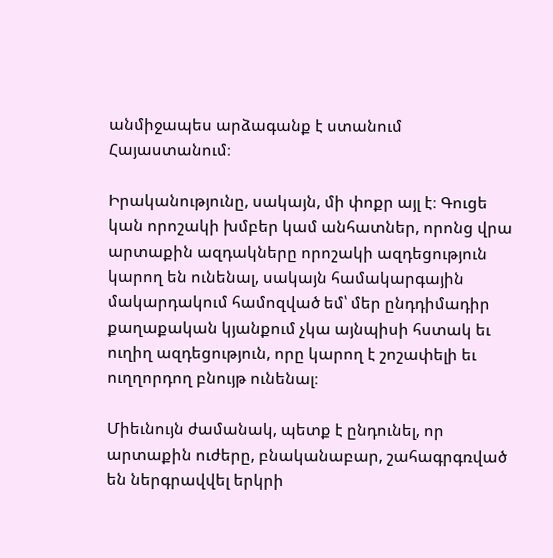անմիջապես արձագանք է ստանում Հայաստանում։

Իրականությունը, սակայն, մի փոքր այլ է։ Գուցե կան որոշակի խմբեր կամ անհատներ, որոնց վրա արտաքին ազդակները որոշակի ազդեցություն կարող են ունենալ, սակայն համակարգային մակարդակում համոզված եմ՝ մեր ընդդիմադիր քաղաքական կյանքում չկա այնպիսի հստակ եւ ուղիղ ազդեցություն, որը կարող է շոշափելի եւ ուղղորդող բնույթ ունենալ։

Միեւնույն ժամանակ, պետք է ընդունել, որ արտաքին ուժերը, բնականաբար, շահագրգռված են ներգրավվել երկրի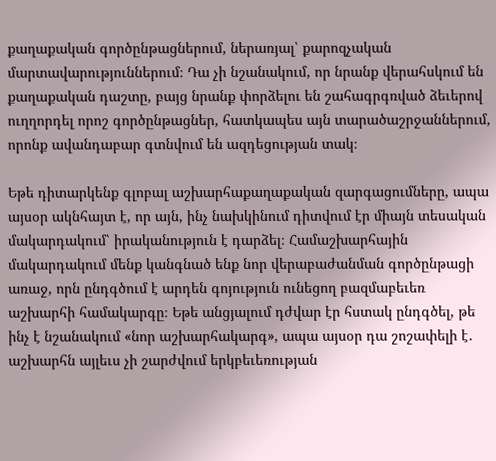քաղաքական գործընթացներում, ներառյալ՝ քարոզչական մարտավարություններում։ Դա չի նշանակում, որ նրանք վերահսկում են քաղաքական դաշտը, բայց նրանք փորձելու են շահագրգռված ձեւերով ուղղորդել որոշ գործընթացներ, հատկապես այն տարածաշրջաններում, որոնք ավանդաբար գտնվում են ազդեցության տակ։

Եթե դիտարկենք գլոբալ աշխարհաքաղաքական զարգացումները, ապա այսօր ակնհայտ է, որ այն, ինչ նախկինում դիտվում էր միայն տեսական մակարդակում՝ իրականություն է դարձել։ Համաշխարհային մակարդակում մենք կանգնած ենք նոր վերաբաժանման գործընթացի առաջ, որն ընդգծում է արդեն գոյություն ունեցող բազմաբեւեռ աշխարհի համակարգը։ Եթե անցյալում դժվար էր հստակ ընդգծել, թե ինչ է նշանակում «նոր աշխարհակարգ», ապա այսօր դա շոշափելի է․ աշխարհն այլեւս չի շարժվում երկբեւեռության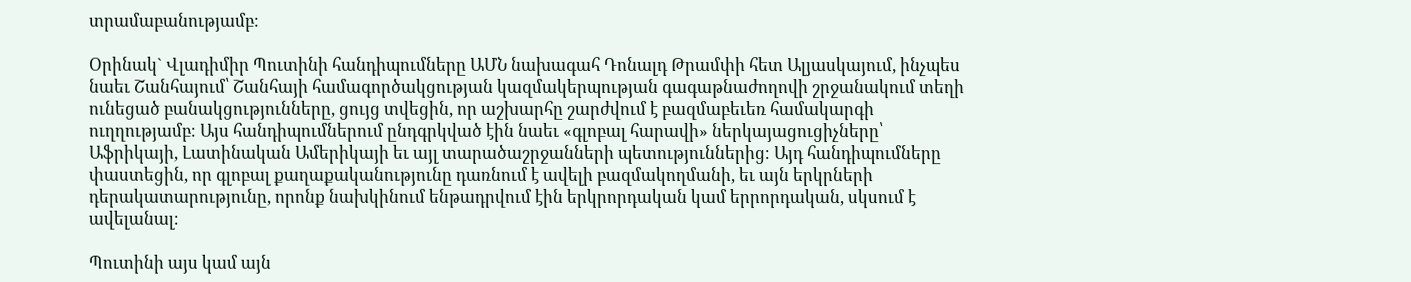տրամաբանությամբ։

Օրինակ` Վլադիմիր Պուտինի հանդիպումները ԱՄՆ նախագահ Դոնալդ Թրամփի հետ Ալյասկայում, ինչպես նաեւ Շանհայում՝ Շանհայի համագործակցության կազմակերպության գագաթնաժողովի շրջանակում տեղի ունեցած բանակցությունները, ցույց տվեցին, որ աշխարհը շարժվում է բազմաբեւեռ համակարգի ուղղությամբ։ Այս հանդիպումներում ընդգրկված էին նաեւ «գլոբալ հարավի» ներկայացուցիչները՝ Աֆրիկայի, Լատինական Ամերիկայի եւ այլ տարածաշրջանների պետություններից։ Այդ հանդիպումները փաստեցին, որ գլոբալ քաղաքականությունը դառնում է ավելի բազմակողմանի, եւ այն երկրների դերակատարությունը, որոնք նախկինում ենթադրվում էին երկրորդական կամ երրորդական, սկսում է ավելանալ։

Պուտինի այս կամ այն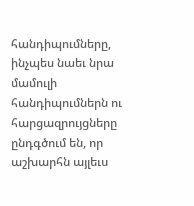հանդիպումները, ինչպես նաեւ նրա մամուլի հանդիպումներն ու հարցազրույցները ընդգծում են, որ աշխարհն այլեւս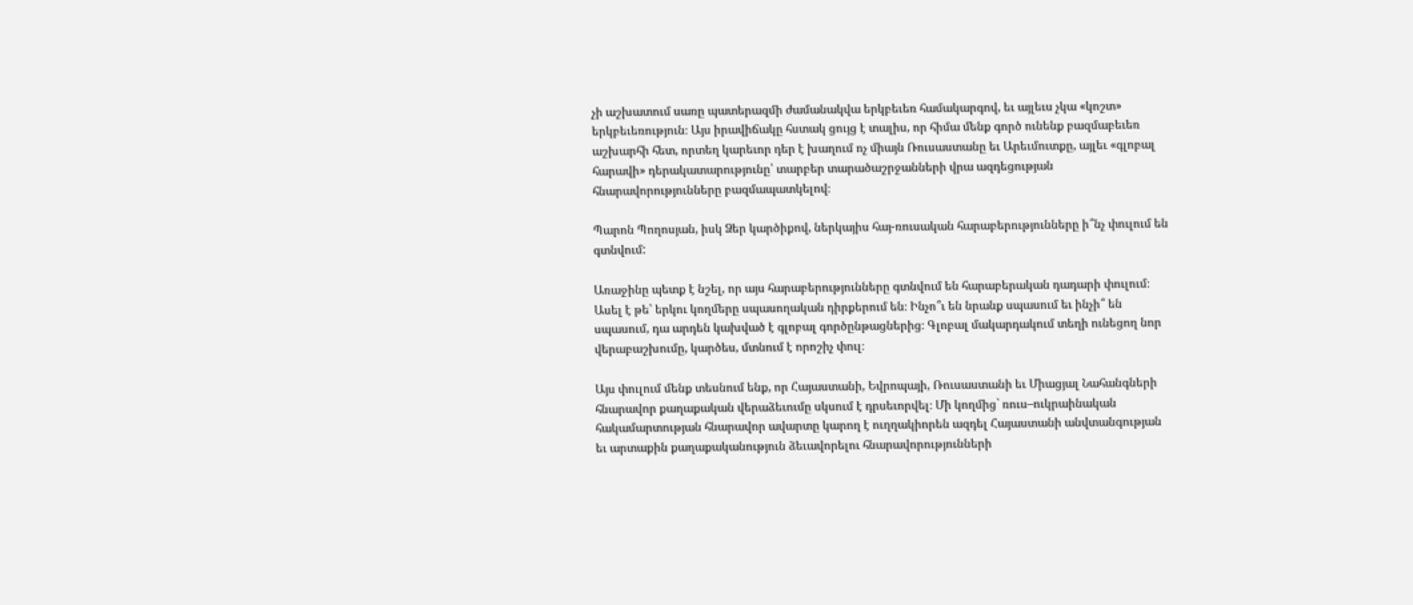չի աշխատում սառը պատերազմի ժամանակվա երկբեւեռ համակարգով, եւ այլեւս չկա «կոշտ» երկբեւեռություն։ Այս իրավիճակը հստակ ցույց է տալիս, որ հիմա մենք գործ ունենք բազմաբեւեռ աշխարհի հետ, որտեղ կարեւոր դեր է խաղում ոչ միայն Ռուսաստանը եւ Արեւմուտքը, այլեւ «գլոբալ հարավի» դերակատարությունը՝ տարբեր տարածաշրջանների վրա ազդեցության հնարավորությունները բազմապատկելով։

Պարոն Պողոսյան, իսկ Ձեր կարծիքով, ներկայիս հայ-ռուսական հարաբերությունները ի՞նչ փուլում են գտնվում:

Առաջինը պետք է նշել, որ այս հարաբերությունները գտնվում են հարաբերական դադարի փուլում։ Ասել է թե՝ երկու կողմերը սպասողական դիրքերում են։ Ինչո՞ւ են նրանք սպասում եւ ինչի՞ են սպասում, դա արդեն կախված է գլոբալ գործընթացներից։ Գլոբալ մակարդակում տեղի ունեցող նոր վերաբաշխումը, կարծես, մտնում է որոշիչ փուլ։

Այս փուլում մենք տեսնում ենք, որ Հայաստանի, Եվրոպայի, Ռուսաստանի եւ Միացյալ Նահանգների հնարավոր քաղաքական վերաձեւումը սկսում է դրսեւորվել։ Մի կողմից` ռուս–ուկրաինական հակամարտության հնարավոր ավարտը կարող է ուղղակիորեն ազդել Հայաստանի անվտանգության եւ արտաքին քաղաքականություն ձեւավորելու հնարավորությունների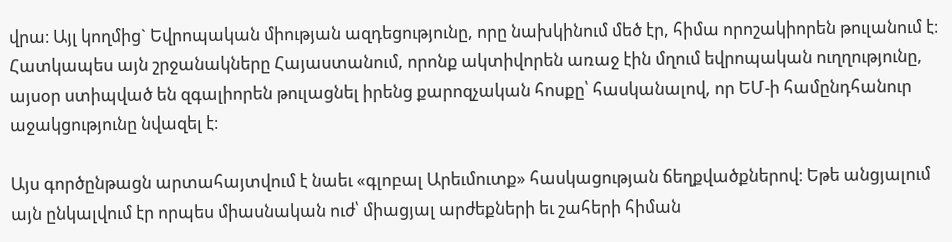վրա։ Այլ կողմից` Եվրոպական միության ազդեցությունը, որը նախկինում մեծ էր, հիմա որոշակիորեն թուլանում է։ Հատկապես այն շրջանակները Հայաստանում, որոնք ակտիվորեն առաջ էին մղում եվրոպական ուղղությունը, այսօր ստիպված են զգալիորեն թուլացնել իրենց քարոզչական հոսքը՝ հասկանալով, որ ԵՄ-ի համընդհանուր աջակցությունը նվազել է։

Այս գործընթացն արտահայտվում է նաեւ «գլոբալ Արեւմուտք» հասկացության ճեղքվածքներով։ Եթե անցյալում այն ընկալվում էր որպես միասնական ուժ՝ միացյալ արժեքների եւ շահերի հիման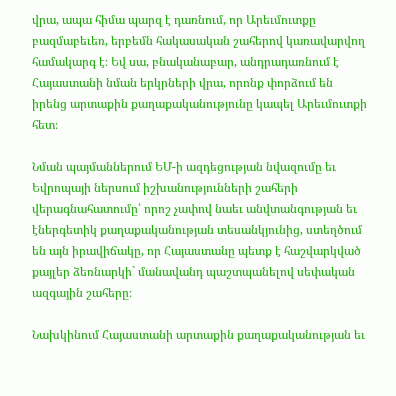վրա, ապա հիմա պարզ է դառնում, որ Արեւմուտքը բազմաբեւեռ, երբեմն հակասական շահերով կառավարվող համակարգ է։ Եվ սա, բնականաբար, անդրադառնում է Հայաստանի նման երկրների վրա, որոնք փորձում են իրենց արտաքին քաղաքականությունը կապել Արեւմուտքի հետ։

Նման պայմաններում ԵՄ-ի ազդեցության նվազումը եւ Եվրոպայի ներսում իշխանությունների շահերի վերագնահատումը՝ որոշ չափով նաեւ անվտանգության եւ էներգետիկ քաղաքականության տեսանկյունից, ստեղծում են այն իրավիճակը, որ Հայաստանը պետք է հաշվարկված քայլեր ձեռնարկի` մանավանդ պաշտպանելով սեփական ազգային շահերը։

Նախկինում Հայաստանի արտաքին քաղաքականության եւ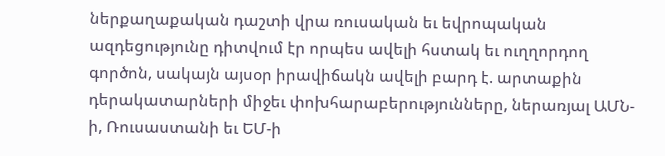ներքաղաքական դաշտի վրա ռուսական եւ եվրոպական ազդեցությունը դիտվում էր որպես ավելի հստակ եւ ուղղորդող գործոն, սակայն այսօր իրավիճակն ավելի բարդ է. արտաքին դերակատարների միջեւ փոխհարաբերությունները, ներառյալ ԱՄՆ-ի, Ռուսաստանի եւ ԵՄ-ի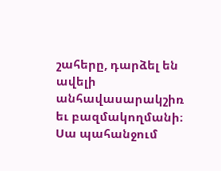շահերը, դարձել են ավելի անհավասարակշիռ եւ բազմակողմանի։ Սա պահանջում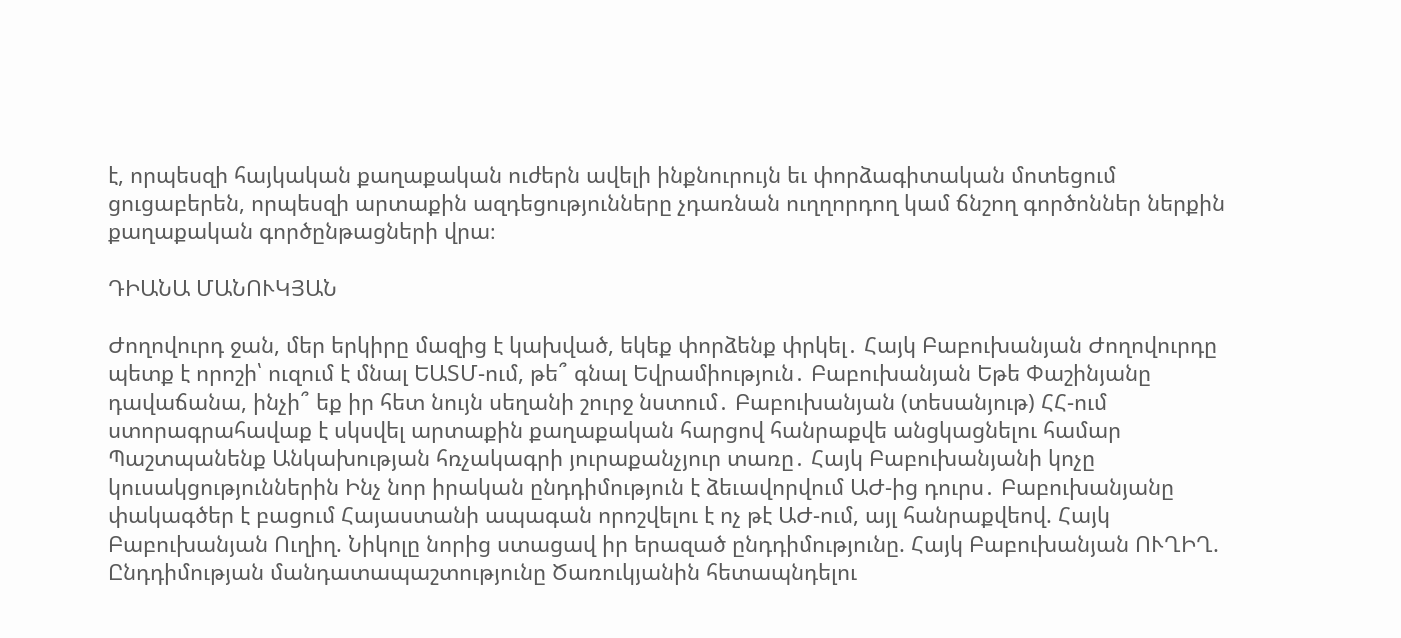է, որպեսզի հայկական քաղաքական ուժերն ավելի ինքնուրույն եւ փորձագիտական մոտեցում ցուցաբերեն, որպեսզի արտաքին ազդեցությունները չդառնան ուղղորդող կամ ճնշող գործոններ ներքին քաղաքական գործընթացների վրա։

ԴԻԱՆԱ ՄԱՆՈՒԿՅԱՆ

Ժողովուրդ ջան, մեր երկիրը մազից է կախված, եկեք փորձենք փրկել․ Հայկ Բաբուխանյան Ժողովուրդը պետք է որոշի՝ ուզում է մնալ ԵԱՏՄ-ում, թե՞ գնալ Եվրամիություն․ Բաբուխանյան Եթե Փաշինյանը դավաճանա, ինչի՞ եք իր հետ նույն սեղանի շուրջ նստում․ Բաբուխանյան (տեսանյութ) ՀՀ-ում ստորագրահավաք է սկսվել արտաքին քաղաքական հարցով հանրաքվե անցկացնելու համար Պաշտպանենք Անկախության հռչակագրի յուրաքանչյուր տառը․ Հայկ Բաբուխանյանի կոչը կուսակցություններին Ինչ նոր իրական ընդդիմություն է ձեւավորվում ԱԺ-ից դուրս․ Բաբուխանյանը փակագծեր է բացում Հայաստանի ապագան որոշվելու է ոչ թէ ԱԺ-ում, այլ հանրաքվեով. Հայկ Բաբուխանյան Ուղիղ. Նիկոլը նորից ստացավ իր երազած ընդդիմությունը. Հայկ Բաբուխանյան ՈՒՂԻՂ. Ընդդիմության մանդատապաշտությունը Ծառուկյանին հետապնդելու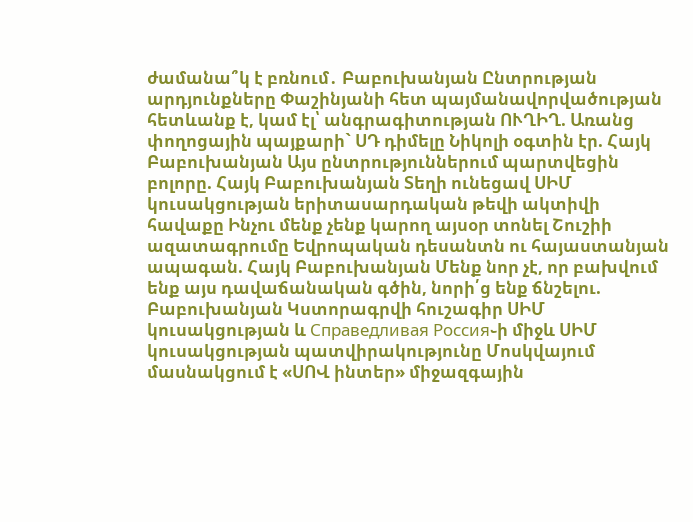ժամանա՞կ է բռնում․ Բաբուխանյան Ընտրության արդյունքները Փաշինյանի հետ պայմանավորվածության հետևանք է, կամ էլ՝ անգրագիտության ՈՒՂԻՂ. Առանց փողոցային պայքարի` ՍԴ դիմելը Նիկոլի օգտին էր. Հայկ Բաբուխանյան Այս ընտրություններում պարտվեցին բոլորը. Հայկ Բաբուխանյան Տեղի ունեցավ ՍԻՄ կուսակցության երիտասարդական թեվի ակտիվի հավաքը Ինչու մենք չենք կարող այսօր տոնել Շուշիի ազատագրումը Եվրոպական դեսանտն ու հայաստանյան ապագան. Հայկ Բաբուխանյան Մենք նոր չէ, որ բախվում ենք այս դավաճանական գծին, նորի՛ց ենք ճնշելու. Բաբուխանյան Կստորագրվի հուշագիր ՍԻՄ կուսակցության և Справедливая Россия֊ի միջև ՍԻՄ կուսակցության պատվիրակությունը Մոսկվայում մասնակցում է «ՍՈՎ ինտեր» միջազգային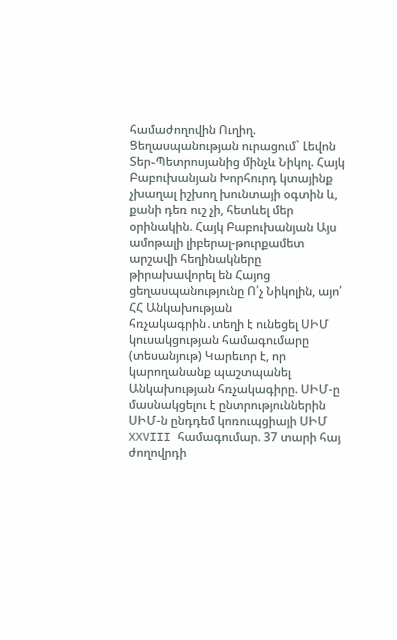համաժողովին Ուղիղ. Ցեղասպանության ուրացում` Լեվոն Տեր֊Պետրոսյանից մինչև Նիկոլ. Հայկ Բաբուխանյան Խորհուրդ կտայինք չխաղալ իշխող խունտայի օգտին և, քանի դեռ ուշ չի, հետևել մեր օրինակին. Հայկ Բաբուխանյան Այս ամոթալի լիբերալ-թուրքամետ արշավի հեղինակները թիրախավորել են Հայոց ցեղասպանությունը Ո՛չ Նիկոլին, այո՛ ՀՀ Անկախության հռչակագրին․տեղի է ունեցել ՍԻՄ կուսակցության համագումարը (տեսանյութ) Կարեւոր է, որ կարողանանք պաշտպանել Անկախության հռչակագիրը. ՍԻՄ-ը մասնակցելու է ընտրություններին ՍԻՄ-ն ընդդեմ կոռուպցիայի ՍԻՄ XXVIII համագումար. 37 տարի հայ ժողովրդի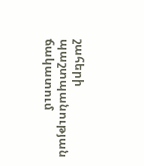շահերի պաշտպանության ճակատում